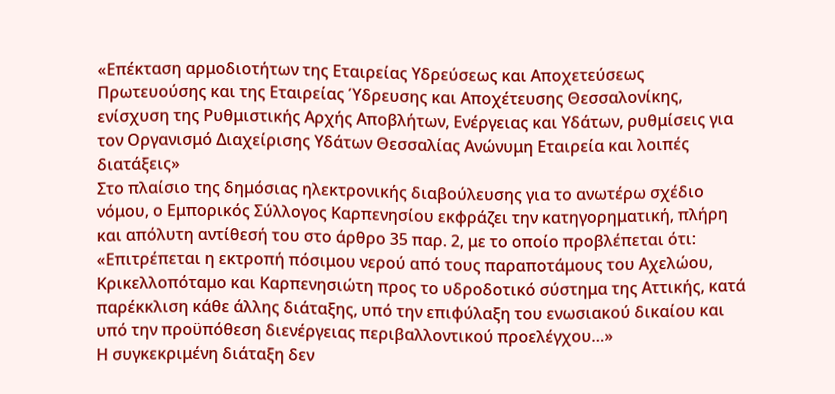«Επέκταση αρμοδιοτήτων της Εταιρείας Υδρεύσεως και Αποχετεύσεως Πρωτευούσης και της Εταιρείας Ύδρευσης και Αποχέτευσης Θεσσαλονίκης, ενίσχυση της Ρυθμιστικής Αρχής Αποβλήτων, Ενέργειας και Υδάτων, ρυθμίσεις για τον Οργανισμό Διαχείρισης Υδάτων Θεσσαλίας Ανώνυμη Εταιρεία και λοιπές διατάξεις»
Στο πλαίσιο της δημόσιας ηλεκτρονικής διαβούλευσης για το ανωτέρω σχέδιο νόμου, ο Εμπορικός Σύλλογος Καρπενησίου εκφράζει την κατηγορηματική, πλήρη και απόλυτη αντίθεσή του στο άρθρο 35 παρ. 2, με το οποίο προβλέπεται ότι:
«Επιτρέπεται η εκτροπή πόσιμου νερού από τους παραποτάμους του Αχελώου, Κρικελλοπόταμο και Καρπενησιώτη προς το υδροδοτικό σύστημα της Αττικής, κατά παρέκκλιση κάθε άλλης διάταξης, υπό την επιφύλαξη του ενωσιακού δικαίου και υπό την προϋπόθεση διενέργειας περιβαλλοντικού προελέγχου…»
Η συγκεκριμένη διάταξη δεν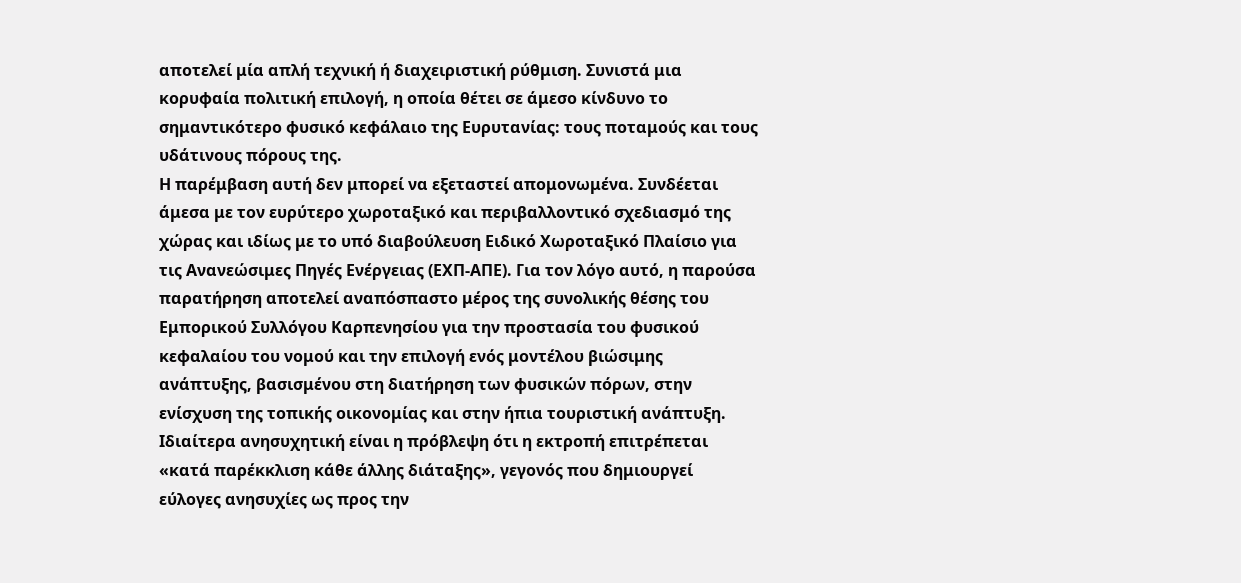αποτελεί μία απλή τεχνική ή διαχειριστική ρύθμιση. Συνιστά μια κορυφαία πολιτική επιλογή, η οποία θέτει σε άμεσο κίνδυνο το σημαντικότερο φυσικό κεφάλαιο της Ευρυτανίας: τους ποταμούς και τους υδάτινους πόρους της.
Η παρέμβαση αυτή δεν μπορεί να εξεταστεί απομονωμένα. Συνδέεται άμεσα με τον ευρύτερο χωροταξικό και περιβαλλοντικό σχεδιασμό της χώρας και ιδίως με το υπό διαβούλευση Ειδικό Χωροταξικό Πλαίσιο για τις Ανανεώσιμες Πηγές Ενέργειας (ΕΧΠ-ΑΠΕ). Για τον λόγο αυτό, η παρούσα παρατήρηση αποτελεί αναπόσπαστο μέρος της συνολικής θέσης του Εμπορικού Συλλόγου Καρπενησίου για την προστασία του φυσικού κεφαλαίου του νομού και την επιλογή ενός μοντέλου βιώσιμης ανάπτυξης, βασισμένου στη διατήρηση των φυσικών πόρων, στην ενίσχυση της τοπικής οικονομίας και στην ήπια τουριστική ανάπτυξη.
Ιδιαίτερα ανησυχητική είναι η πρόβλεψη ότι η εκτροπή επιτρέπεται «κατά παρέκκλιση κάθε άλλης διάταξης», γεγονός που δημιουργεί εύλογες ανησυχίες ως προς την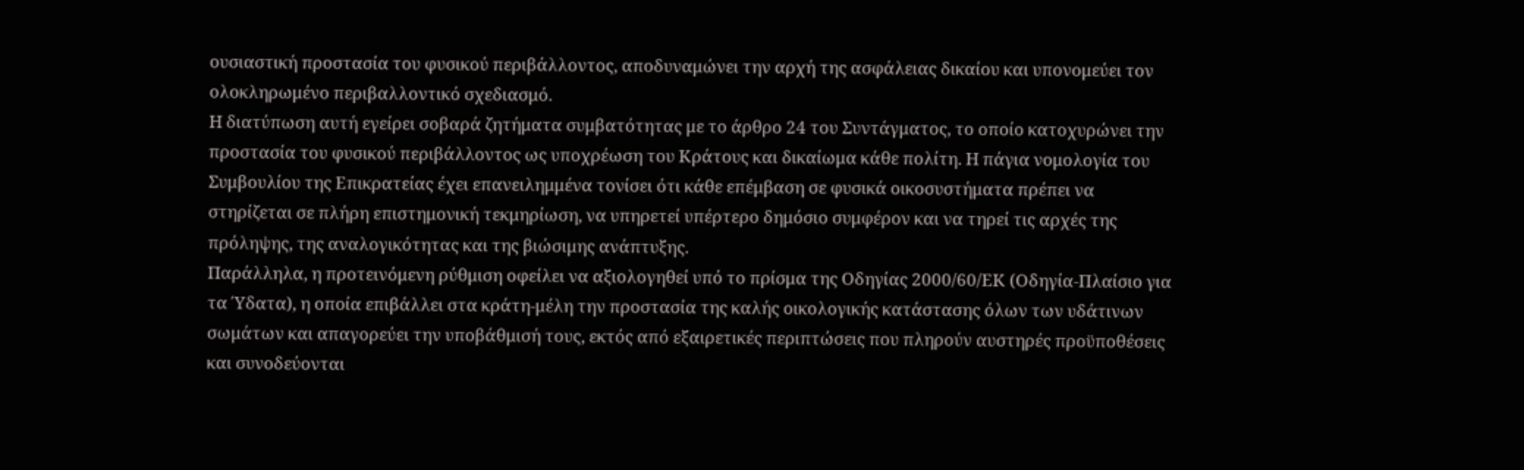ουσιαστική προστασία του φυσικού περιβάλλοντος, αποδυναμώνει την αρχή της ασφάλειας δικαίου και υπονομεύει τον ολοκληρωμένο περιβαλλοντικό σχεδιασμό.
Η διατύπωση αυτή εγείρει σοβαρά ζητήματα συμβατότητας με το άρθρο 24 του Συντάγματος, το οποίο κατοχυρώνει την προστασία του φυσικού περιβάλλοντος ως υποχρέωση του Κράτους και δικαίωμα κάθε πολίτη. Η πάγια νομολογία του Συμβουλίου της Επικρατείας έχει επανειλημμένα τονίσει ότι κάθε επέμβαση σε φυσικά οικοσυστήματα πρέπει να στηρίζεται σε πλήρη επιστημονική τεκμηρίωση, να υπηρετεί υπέρτερο δημόσιο συμφέρον και να τηρεί τις αρχές της πρόληψης, της αναλογικότητας και της βιώσιμης ανάπτυξης.
Παράλληλα, η προτεινόμενη ρύθμιση οφείλει να αξιολογηθεί υπό το πρίσμα της Οδηγίας 2000/60/ΕΚ (Οδηγία-Πλαίσιο για τα Ύδατα), η οποία επιβάλλει στα κράτη-μέλη την προστασία της καλής οικολογικής κατάστασης όλων των υδάτινων σωμάτων και απαγορεύει την υποβάθμισή τους, εκτός από εξαιρετικές περιπτώσεις που πληρούν αυστηρές προϋποθέσεις και συνοδεύονται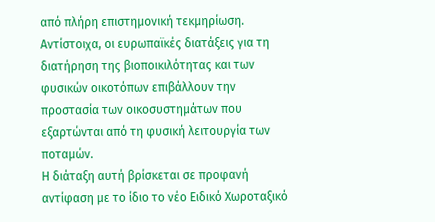από πλήρη επιστημονική τεκμηρίωση. Αντίστοιχα, οι ευρωπαϊκές διατάξεις για τη διατήρηση της βιοποικιλότητας και των φυσικών οικοτόπων επιβάλλουν την προστασία των οικοσυστημάτων που εξαρτώνται από τη φυσική λειτουργία των ποταμών.
Η διάταξη αυτή βρίσκεται σε προφανή αντίφαση με το ίδιο το νέο Ειδικό Χωροταξικό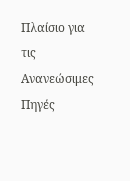Πλαίσιο για τις Ανανεώσιμες Πηγές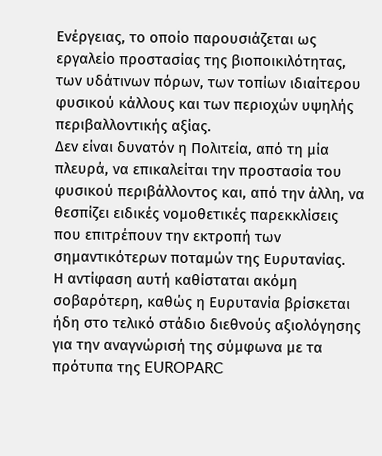Ενέργειας, το οποίο παρουσιάζεται ως εργαλείο προστασίας της βιοποικιλότητας, των υδάτινων πόρων, των τοπίων ιδιαίτερου φυσικού κάλλους και των περιοχών υψηλής περιβαλλοντικής αξίας.
Δεν είναι δυνατόν η Πολιτεία, από τη μία πλευρά, να επικαλείται την προστασία του φυσικού περιβάλλοντος και, από την άλλη, να θεσπίζει ειδικές νομοθετικές παρεκκλίσεις που επιτρέπουν την εκτροπή των σημαντικότερων ποταμών της Ευρυτανίας.
Η αντίφαση αυτή καθίσταται ακόμη σοβαρότερη, καθώς η Ευρυτανία βρίσκεται ήδη στο τελικό στάδιο διεθνούς αξιολόγησης για την αναγνώρισή της σύμφωνα με τα πρότυπα της EUROPARC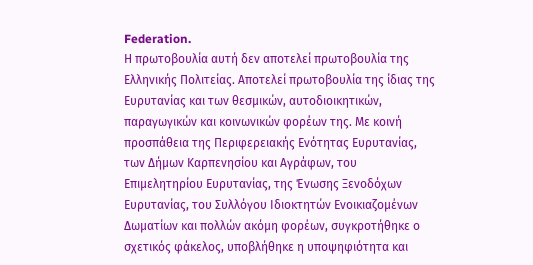Federation.
Η πρωτοβουλία αυτή δεν αποτελεί πρωτοβουλία της Ελληνικής Πολιτείας. Αποτελεί πρωτοβουλία της ίδιας της Ευρυτανίας και των θεσμικών, αυτοδιοικητικών, παραγωγικών και κοινωνικών φορέων της. Με κοινή προσπάθεια της Περιφερειακής Ενότητας Ευρυτανίας, των Δήμων Καρπενησίου και Αγράφων, του Επιμελητηρίου Ευρυτανίας, της Ένωσης Ξενοδόχων Ευρυτανίας, του Συλλόγου Ιδιοκτητών Ενοικιαζομένων Δωματίων και πολλών ακόμη φορέων, συγκροτήθηκε ο σχετικός φάκελος, υποβλήθηκε η υποψηφιότητα και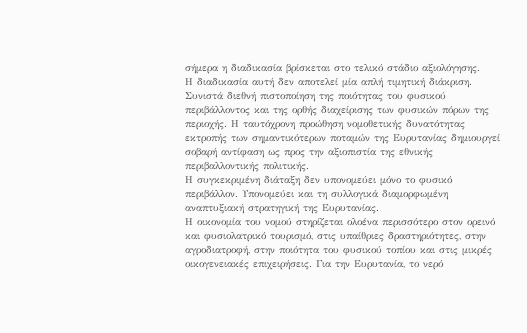σήμερα η διαδικασία βρίσκεται στο τελικό στάδιο αξιολόγησης.
Η διαδικασία αυτή δεν αποτελεί μία απλή τιμητική διάκριση. Συνιστά διεθνή πιστοποίηση της ποιότητας του φυσικού περιβάλλοντος και της ορθής διαχείρισης των φυσικών πόρων της περιοχής. Η ταυτόχρονη προώθηση νομοθετικής δυνατότητας εκτροπής των σημαντικότερων ποταμών της Ευρυτανίας δημιουργεί σοβαρή αντίφαση ως προς την αξιοπιστία της εθνικής περιβαλλοντικής πολιτικής.
Η συγκεκριμένη διάταξη δεν υπονομεύει μόνο το φυσικό περιβάλλον. Υπονομεύει και τη συλλογικά διαμορφωμένη αναπτυξιακή στρατηγική της Ευρυτανίας.
Η οικονομία του νομού στηρίζεται ολοένα περισσότερο στον ορεινό και φυσιολατρικό τουρισμό, στις υπαίθριες δραστηριότητες, στην αγροδιατροφή, στην ποιότητα του φυσικού τοπίου και στις μικρές οικογενειακές επιχειρήσεις. Για την Ευρυτανία, το νερό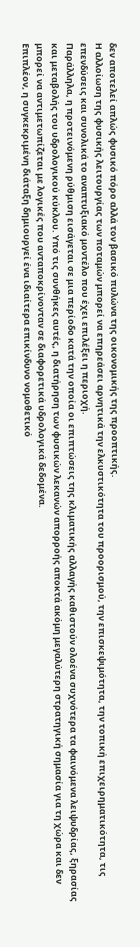δεν αποτελεί απλώς φυσικό πόρο αλλά τον βασικό πυλώνα της οικονομικής της προοπτικής.
Η αλλοίωση της φυσικής λειτουργίας των ποταμών μπορεί να επηρεάσει αρνητικά την ελκυστικότητα του προορισμού, την επισκεψιμότητα, την τοπική επιχειρηματικότητα, τις επενδύσεις και συνολικά το αναπτυξιακό μοντέλο που έχει επιλέξει η περιοχή.
Παράλληλα, η προτεινόμενη ρύθμιση εισάγεται σε μια περίοδο κατά την οποία οι επιπτώσεις της κλιματικής αλλαγής καθιστούν ολοένα συχνότερα τα φαινόμενα λειψυδρίας, ξηρασίας και μεταβολής του υδρολογικού κύκλου. Υπό τις συνθήκες αυτές, η διατήρηση των φυσικών λεκανών απορροής αποκτά ακόμη μεγαλύτερη στρατηγική σημασία για τη χώρα και δεν μπορεί να αντιμετωπίζεται με λογικές που ανταποκρίνονταν σε διαφορετικά υδρολογικά δεδομένα.
Επιπλέον, η συγκεκριμένη διάταξη δημιουργεί ένα ιδιαίτερα επικίνδυνο νομοθετικό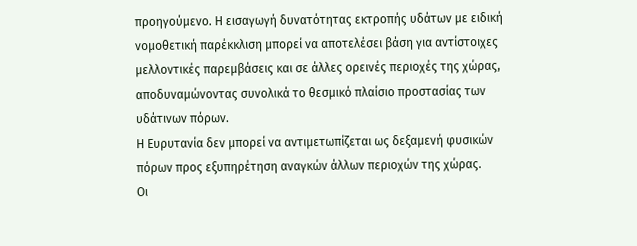προηγούμενο. Η εισαγωγή δυνατότητας εκτροπής υδάτων με ειδική νομοθετική παρέκκλιση μπορεί να αποτελέσει βάση για αντίστοιχες μελλοντικές παρεμβάσεις και σε άλλες ορεινές περιοχές της χώρας, αποδυναμώνοντας συνολικά το θεσμικό πλαίσιο προστασίας των υδάτινων πόρων.
Η Ευρυτανία δεν μπορεί να αντιμετωπίζεται ως δεξαμενή φυσικών πόρων προς εξυπηρέτηση αναγκών άλλων περιοχών της χώρας.
Οι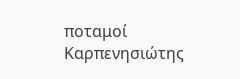ποταμοί Καρπενησιώτης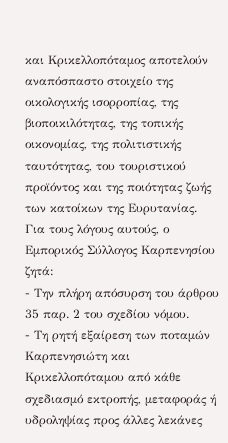και Κρικελλοπόταμος αποτελούν αναπόσπαστο στοιχείο της οικολογικής ισορροπίας, της βιοποικιλότητας, της τοπικής οικονομίας, της πολιτιστικής ταυτότητας, του τουριστικού προϊόντος και της ποιότητας ζωής των κατοίκων της Ευρυτανίας.
Για τους λόγους αυτούς, ο Εμπορικός Σύλλογος Καρπενησίου ζητά:
- Την πλήρη απόσυρση του άρθρου 35 παρ. 2 του σχεδίου νόμου.
- Τη ρητή εξαίρεση των ποταμών Καρπενησιώτη και Κρικελλοπόταμου από κάθε σχεδιασμό εκτροπής, μεταφοράς ή υδροληψίας προς άλλες λεκάνες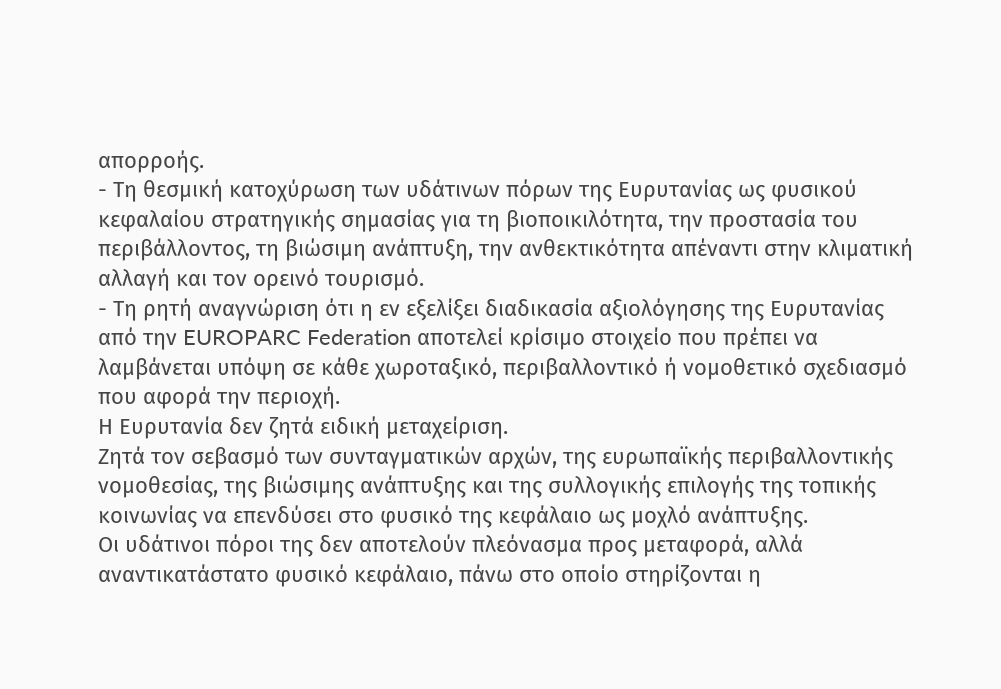απορροής.
- Τη θεσμική κατοχύρωση των υδάτινων πόρων της Ευρυτανίας ως φυσικού κεφαλαίου στρατηγικής σημασίας για τη βιοποικιλότητα, την προστασία του περιβάλλοντος, τη βιώσιμη ανάπτυξη, την ανθεκτικότητα απέναντι στην κλιματική αλλαγή και τον ορεινό τουρισμό.
- Τη ρητή αναγνώριση ότι η εν εξελίξει διαδικασία αξιολόγησης της Ευρυτανίας από την EUROPARC Federation αποτελεί κρίσιμο στοιχείο που πρέπει να λαμβάνεται υπόψη σε κάθε χωροταξικό, περιβαλλοντικό ή νομοθετικό σχεδιασμό που αφορά την περιοχή.
Η Ευρυτανία δεν ζητά ειδική μεταχείριση.
Ζητά τον σεβασμό των συνταγματικών αρχών, της ευρωπαϊκής περιβαλλοντικής νομοθεσίας, της βιώσιμης ανάπτυξης και της συλλογικής επιλογής της τοπικής κοινωνίας να επενδύσει στο φυσικό της κεφάλαιο ως μοχλό ανάπτυξης.
Οι υδάτινοι πόροι της δεν αποτελούν πλεόνασμα προς μεταφορά, αλλά αναντικατάστατο φυσικό κεφάλαιο, πάνω στο οποίο στηρίζονται η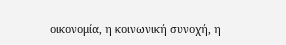οικονομία, η κοινωνική συνοχή, η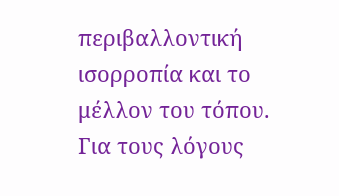περιβαλλοντική ισορροπία και το μέλλον του τόπου.
Για τους λόγους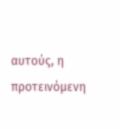αυτούς, η προτεινόμενη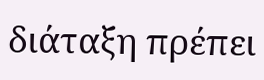διάταξη πρέπει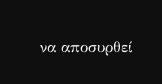να αποσυρθεί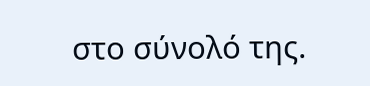στο σύνολό της.